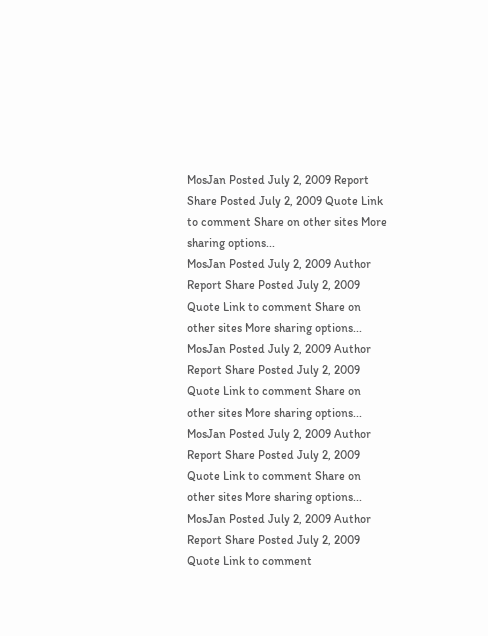MosJan Posted July 2, 2009 Report Share Posted July 2, 2009 Quote Link to comment Share on other sites More sharing options...
MosJan Posted July 2, 2009 Author Report Share Posted July 2, 2009 Quote Link to comment Share on other sites More sharing options...
MosJan Posted July 2, 2009 Author Report Share Posted July 2, 2009 Quote Link to comment Share on other sites More sharing options...
MosJan Posted July 2, 2009 Author Report Share Posted July 2, 2009 Quote Link to comment Share on other sites More sharing options...
MosJan Posted July 2, 2009 Author Report Share Posted July 2, 2009 Quote Link to comment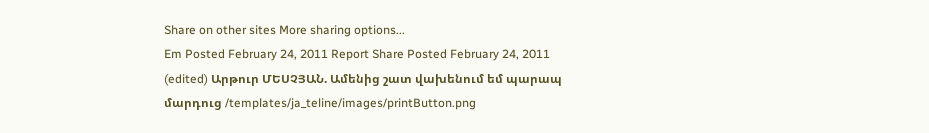Share on other sites More sharing options...
Em Posted February 24, 2011 Report Share Posted February 24, 2011 (edited) Արթուր ՄԵՍՉՅԱՆ. Ամենից շատ վախենում եմ պարապ մարդուց /templates/ja_teline/images/printButton.png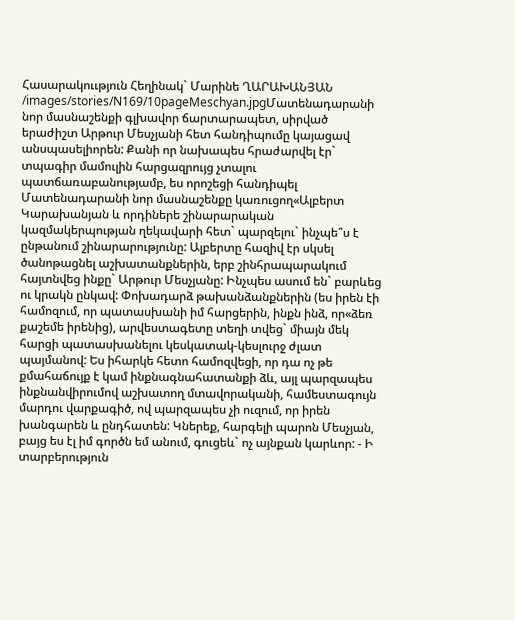Հասարակոււթյուն Հեղինակ` Մարինե ՂԱՐԱԽԱՆՅԱՆ /images/stories/N169/10pageMeschyan.jpgՄատենադարանի նոր մասնաշենքի գլխավոր ճարտարապետ, սիրված երաժիշտ Արթուր Մեսչյանի հետ հանդիպումը կայացավ անսպասելիորեն: Քանի որ նախապես հրաժարվել էր` տպագիր մամուլին հարցազրույց չտալու պատճառաբանությամբ, ես որոշեցի հանդիպել Մատենադարանի նոր մասնաշենքը կառուցող«Ալբերտ Կարախանյան և որդիներե շինարարական կազմակերպության ղեկավարի հետ` պարզելու` ինչպե՞ս է ընթանում շինարարությունը: Ալբերտը հազիվ էր սկսել ծանոթացնել աշխատանքներին, երբ շինհրապարակում հայտնվեց ինքը` Արթուր Մեսչյանը: Ինչպես ասում են` բարևեց ու կրակն ընկավ: Փոխադարձ թախանձանքներին (ես իրեն էի համոզում, որ պատասխանի իմ հարցերին, ինքն ինձ, որ«ձեռ քաշեմե իրենից), արվեստագետը տեղի տվեց` միայն մեկ հարցի պատասխանելու կեսկատակ-կեսլուրջ ժլատ պայմանով: Ես իհարկե հետո համոզվեցի, որ դա ոչ թե քմահաճույք է կամ ինքնագնահատանքի ձև, այլ պարզապես ինքնանվիրումով աշխատող մտավորականի, համեստագույն մարդու վարքագիծ, ով պարզապես չի ուզում, որ իրեն խանգարեն և ընդհատեն: Կներեք, հարգելի պարոն Մեսչյան, բայց ես էլ իմ գործն եմ անում, գուցեև` ոչ այնքան կարևոր: - Ի տարբերություն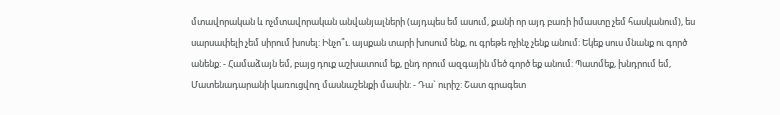մտավորական և ոչմտավորական անվանյալների (այդպես եմ ասում, քանի որ այդ բառի իմաստը չեմ հասկանում), ես սարսափելի չեմ սիրում խոսել: Ինչո՞ւ. այսքան տարի խոսում ենք, ու գրեթե ոչինչ չենք անում: Եկեք սուս մնանք ու գործ անենք: - Համաձայն եմ, բայց դուք աշխատում եք, ընդ որում ազգային մեծ գործ եք անում: Պատմեք, խնդրում եմ, Մատենադարանի կառուցվող մասնաշենքի մասին: - Դա` ուրիշ: Շատ գրագետ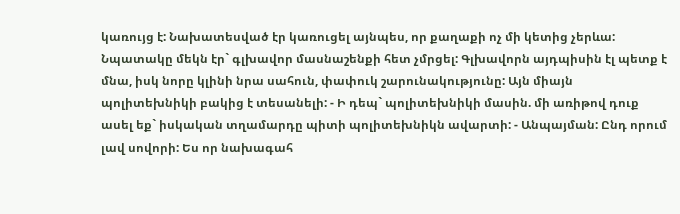կառույց է: Նախատեսված էր կառուցել այնպես, որ քաղաքի ոչ մի կետից չերևա: Նպատակը մեկն էր` գլխավոր մասնաշենքի հետ չմրցել: Գլխավորն այդպիսին էլ պետք է մնա, իսկ նորը կլինի նրա սահուն, փափուկ շարունակությունը: Այն միայն պոլիտեխնիկի բակից է տեսանելի: - Ի դեպ` պոլիտեխնիկի մասին. մի առիթով դուք ասել եք` իսկական տղամարդը պիտի պոլիտեխնիկն ավարտի: - Անպայման: Ընդ որում լավ սովորի: Ես որ նախագահ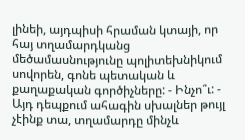լինեի, այդպիսի հրաման կտայի, որ հայ տղամարդկանց մեծամասնությունը պոլիտեխնիկում սովորեն, գոնե պետական և քաղաքական գործիչները: - Ինչո՞ւ: - Այդ դեպքում ահագին սխալներ թույլ չէինք տա, տղամարդը մինչև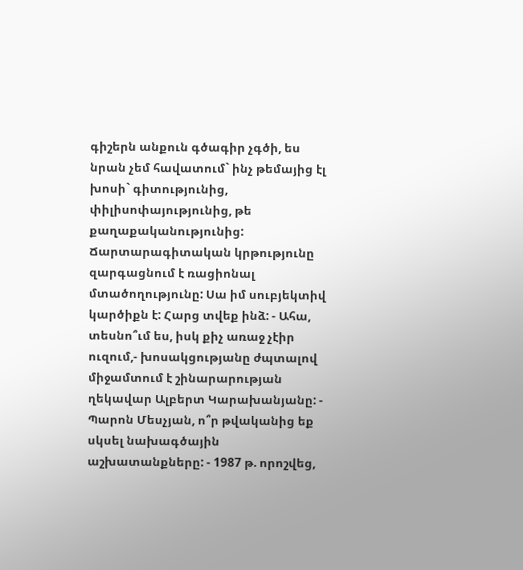գիշերն անքուն գծագիր չգծի, ես նրան չեմ հավատում` ինչ թեմայից էլ խոսի` գիտությունից, փիլիսոփայությունից, թե քաղաքականությունից: Ճարտարագիտական կրթությունը զարգացնում է ռացիոնալ մտածողությունը: Սա իմ սուբյեկտիվ կարծիքն է: Հարց տվեք ինձ: - Ահա, տեսնո՞ւմ ես, իսկ քիչ առաջ չէիր ուզում,- խոսակցությանը ժպտալով միջամտում է շինարարության ղեկավար Ալբերտ Կարախանյանը: - Պարոն Մեսչյան, ո՞ր թվականից եք սկսել նախագծային աշխատանքները: - 1987 թ. որոշվեց,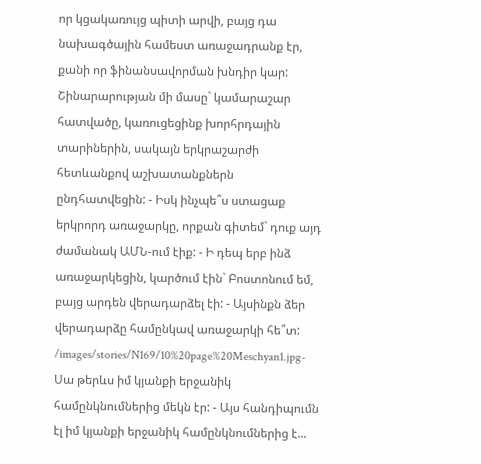որ կցակառույց պիտի արվի, բայց դա նախագծային համեստ առաջադրանք էր, քանի որ ֆինանսավորման խնդիր կար: Շինարարության մի մասը` կամարաշար հատվածը, կառուցեցինք խորհրդային տարիներին, սակայն երկրաշարժի հետևանքով աշխատանքներն ընդհատվեցին: - Իսկ ինչպե՞ս ստացաք երկրորդ առաջարկը, որքան գիտեմ` դուք այդ ժամանակ ԱՄՆ-ում էիք: - Ի դեպ երբ ինձ առաջարկեցին, կարծում էին` Բոստոնում եմ, բայց արդեն վերադարձել էի: - Այսինքն ձեր վերադարձը համընկավ առաջարկի հե՞տ: /images/stories/N169/10%20page%20Meschyan1.jpg- Սա թերևս իմ կյանքի երջանիկ համընկնումներից մեկն էր: - Այս հանդիպումն էլ իմ կյանքի երջանիկ համընկնումներից է...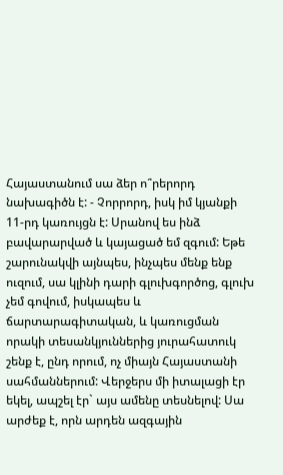Հայաստանում սա ձեր ո՞րերորդ նախագիծն է: - Չորրորդ, իսկ իմ կյանքի 11-րդ կառույցն է: Սրանով ես ինձ բավարարված և կայացած եմ զգում: Եթե շարունակվի այնպես, ինչպես մենք ենք ուզում, սա կլինի դարի գլուխգործոց, գլուխ չեմ գովում, իսկապես և ճարտարագիտական, և կառուցման որակի տեսանկյուններից յուրահատուկ շենք է, ընդ որում, ոչ միայն Հայաստանի սահմաններում: Վերջերս մի իտալացի էր եկել, ապշել էր` այս ամենը տեսնելով: Սա արժեք է, որն արդեն ազգային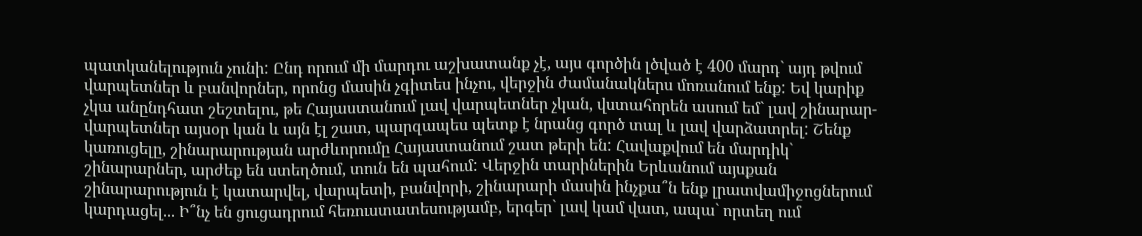պատկանելություն չունի: Ընդ որում մի մարդու աշխատանք չէ, այս գործին լծված է 400 մարդ` այդ թվում վարպետներ և բանվորներ, որոնց մասին չգիտես ինչու, վերջին ժամանակներս մոռանում ենք: Եվ կարիք չկա անընդհատ շեշտելու, թե Հայաստանում լավ վարպետներ չկան, վստահորեն ասում եմ` լավ շինարար-վարպետներ այսօր կան և այն էլ շատ, պարզապես պետք է նրանց գործ տալ և լավ վարձատրել: Շենք կառուցելը, շինարարության արժևորումը Հայաստանում շատ թերի են: Հավաքվում են մարդիկ` շինարարներ, արժեք են ստեղծում, տուն են պահում: Վերջին տարիներին Երևանում այսքան շինարարություն է կատարվել, վարպետի, բանվորի, շինարարի մասին ինչքա՞ն ենք լրատվամիջոցներում կարդացել... Ի՞նչ են ցուցադրում հեռուստատեսությամբ, երգեր` լավ կամ վատ, ապա` որտեղ ում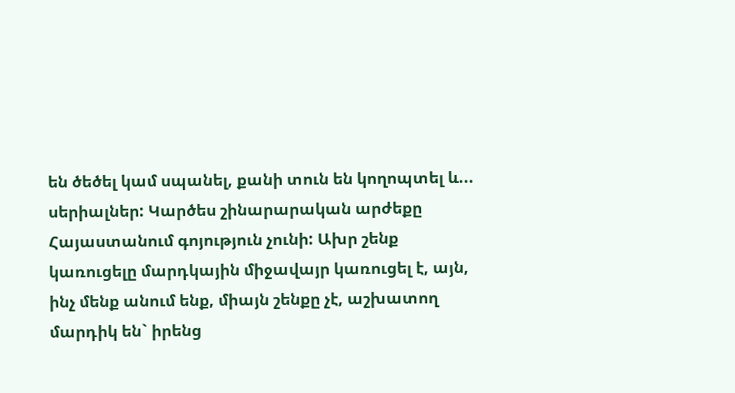են ծեծել կամ սպանել, քանի տուն են կողոպտել և... սերիալներ: Կարծես շինարարական արժեքը Հայաստանում գոյություն չունի: Ախր շենք կառուցելը մարդկային միջավայր կառուցել է, այն, ինչ մենք անում ենք, միայն շենքը չէ, աշխատող մարդիկ են` իրենց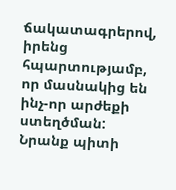ճակատագրերով, իրենց հպարտությամբ, որ մասնակից են ինչ-որ արժեքի ստեղծման: Նրանք պիտի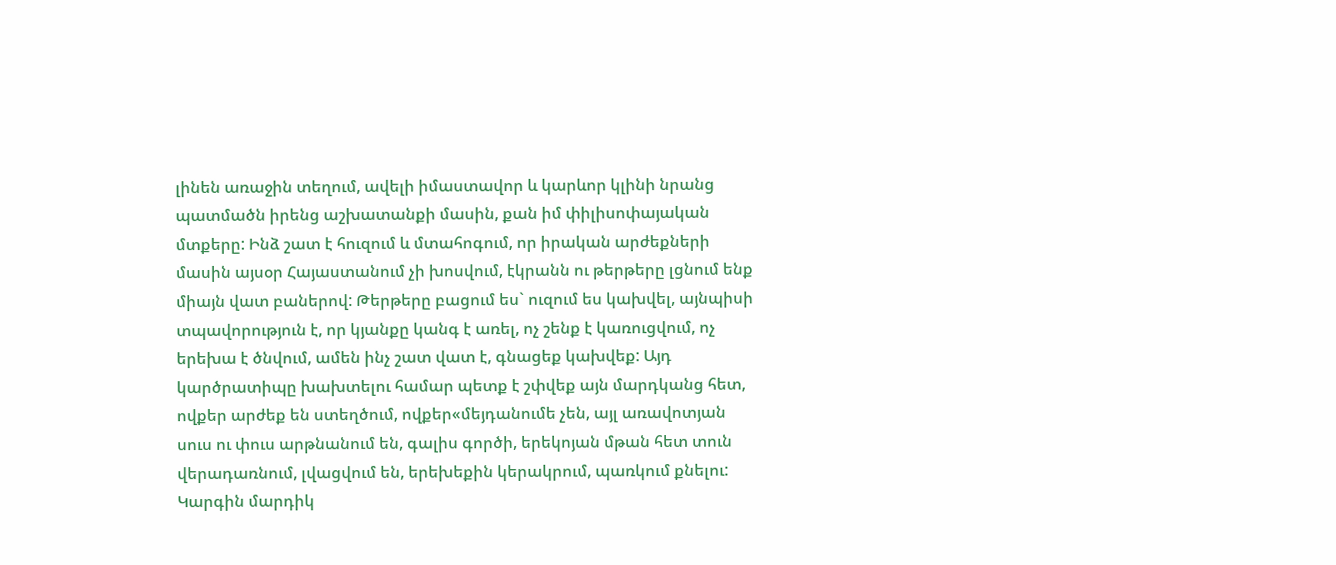լինեն առաջին տեղում, ավելի իմաստավոր և կարևոր կլինի նրանց պատմածն իրենց աշխատանքի մասին, քան իմ փիլիսոփայական մտքերը: Ինձ շատ է հուզում և մտահոգում, որ իրական արժեքների մասին այսօր Հայաստանում չի խոսվում, էկրանն ու թերթերը լցնում ենք միայն վատ բաներով: Թերթերը բացում ես` ուզում ես կախվել, այնպիսի տպավորություն է, որ կյանքը կանգ է առել, ոչ շենք է կառուցվում, ոչ երեխա է ծնվում, ամեն ինչ շատ վատ է, գնացեք կախվեք: Այդ կարծրատիպը խախտելու համար պետք է շփվեք այն մարդկանց հետ, ովքեր արժեք են ստեղծում, ովքեր«մեյդանումե չեն, այլ առավոտյան սուս ու փուս արթնանում են, գալիս գործի, երեկոյան մթան հետ տուն վերադառնում, լվացվում են, երեխեքին կերակրում, պառկում քնելու: Կարգին մարդիկ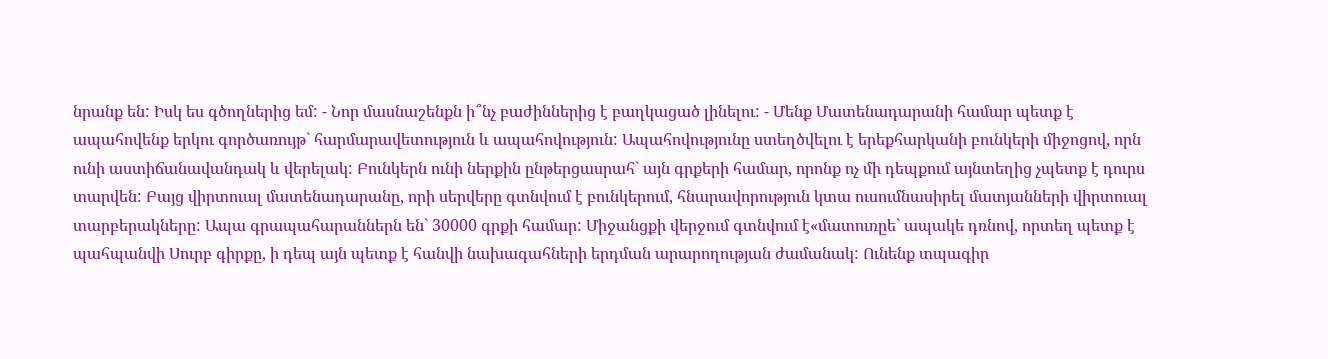նրանք են: Իսկ ես գծողներից եմ: - Նոր մասնաշենքն ի՞նչ բաժիններից է բաղկացած լինելու: - Մենք Մատենադարանի համար պետք է ապահովենք երկու գործառույթ` հարմարավետություն և ապահովություն: Ապահովությունը ստեղծվելու է երեքհարկանի բունկերի միջոցով, որն ունի աստիճանավանդակ և վերելակ: Բունկերն ունի ներքին ընթերցասրահ` այն գրքերի համար, որոնք ոչ մի դեպքում այնտեղից չպետք է դուրս տարվեն: Բայց վիրտուալ մատենադարանը, որի սերվերը գտնվում է բունկերում, հնարավորություն կտա ուսումնասիրել մատյանների վիրտուալ տարբերակները: Ապա գրապահարաններն են` 30000 գրքի համար: Միջանցքի վերջում գտնվում է«մատուռըե` ապակե դռնով, որտեղ պետք է պահպանվի Սուրբ գիրքը, ի դեպ այն պետք է հանվի նախագահների երդման արարողության ժամանակ: Ունենք տպագիր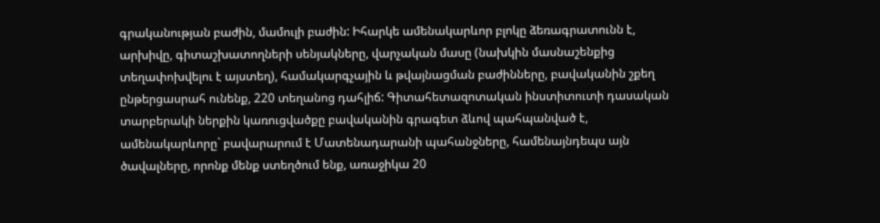գրականության բաժին, մամուլի բաժին: Իհարկե ամենակարևոր բլոկը ձեռագրատունն է, արխիվը, գիտաշխատողների սենյակները, վարչական մասը (նախկին մասնաշենքից տեղափոխվելու է այստեղ), համակարգչային և թվայնացման բաժինները, բավականին շքեղ ընթերցասրահ ունենք, 220 տեղանոց դահլիճ: Գիտահետազոտական ինստիտուտի դասական տարբերակի ներքին կառուցվածքը բավականին գրագետ ձևով պահպանված է, ամենակարևորը` բավարարում է Մատենադարանի պահանջները, համենայնդեպս այն ծավալները, որոնք մենք ստեղծում ենք, առաջիկա 20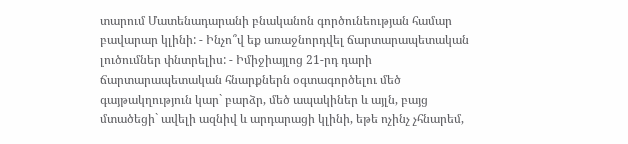տարում Մատենադարանի բնականոն գործունեության համար բավարար կլինի: - Ինչո՞վ եք առաջնորդվել ճարտարապետական լուծումներ փնտրելիս: - Իմիջիայլոց 21-րդ դարի ճարտարապետական հնարքներն օգտագործելու մեծ գայթակղություն կար` բարձր, մեծ ապակիներ և այլն, բայց մտածեցի` ավելի ազնիվ և արդարացի կլինի, եթե ոչինչ չհնարեմ,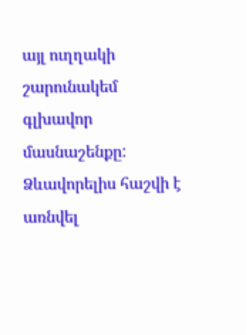այլ ուղղակի շարունակեմ գլխավոր մասնաշենքը: Ձևավորելիս հաշվի է առնվել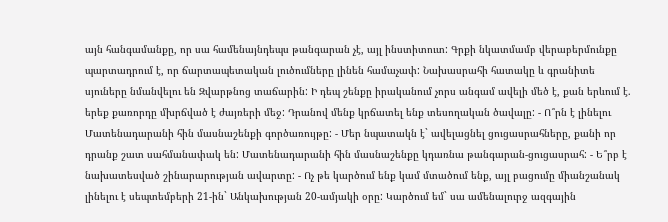այն հանգամանքը, որ սա համենայնդեպս թանգարան չէ, այլ ինստիտուտ: Գրքի նկատմամբ վերաբերմունքը պարտադրում է, որ ճարտապետական լուծումները լինեն համաչափ: Նախասրահի հատակը և գրանիտե սյուները նմանվելու են Զվարթնոց տաճարին: Ի դեպ շենքը իրականում չորս անգամ ավելի մեծ է, քան երևում է. երեք քառորդը մխրճված է ժայռերի մեջ: Դրանով մենք կրճատել ենք տեսողական ծավալը: - Ո՞րն է լինելու Մատենադարանի հին մասնաշենքի գործառույթը: - Մեր նպատակն է` ավելացնել ցուցասրահները, քանի որ դրանք շատ սահմանափակ են: Մատենադարանի հին մասնաշենքը կդառնա թանգարան-ցուցասրահ: - Ե՞րբ է նախատեսված շինարարության ավարտը: - Ոչ թե կարծում ենք կամ մտածում ենք, այլ բացումը միանշանակ լինելու է սեպտեմբերի 21-ին` Անկախության 20-ամյակի օրը: Կարծում եմ` սա ամենալուրջ ազգային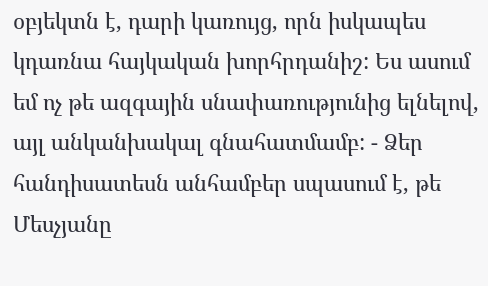օբյեկտն է, դարի կառույց, որն իսկապես կդառնա հայկական խորհրդանիշ: Ես ասում եմ ոչ թե ազգային սնափառությունից ելնելով, այլ անկանխակալ գնահատմամբ: - Ձեր հանդիսատեսն անհամբեր սպասում է, թե Մեսչյանը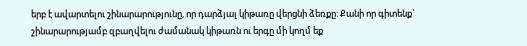երբ է ավարտելու շինարարությունը, որ դարձյալ կիթառը վերցնի ձեռքը: Քանի որ գիտենք` շինարարությամբ զբաղվելու ժամանակ կիթառն ու երգը մի կողմ եք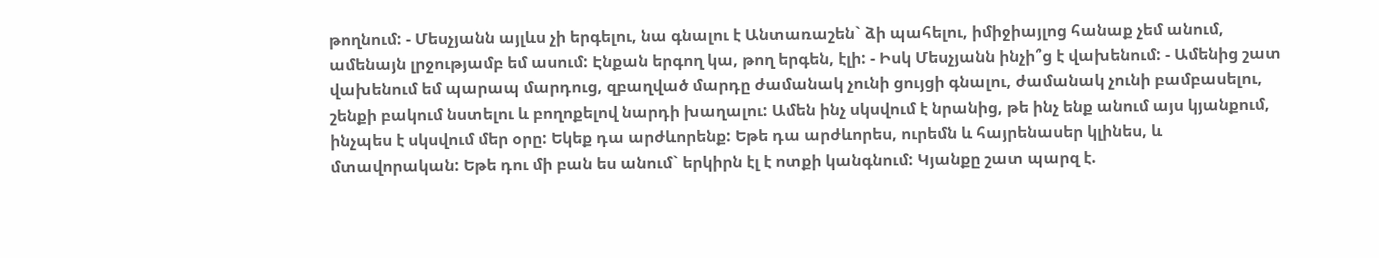թողնում: - Մեսչյանն այլևս չի երգելու, նա գնալու է Անտառաշեն` ձի պահելու, իմիջիայլոց հանաք չեմ անում, ամենայն լրջությամբ եմ ասում: Էնքան երգող կա, թող երգեն, էլի: - Իսկ Մեսչյանն ինչի՞ց է վախենում: - Ամենից շատ վախենում եմ պարապ մարդուց, զբաղված մարդը ժամանակ չունի ցույցի գնալու, ժամանակ չունի բամբասելու, շենքի բակում նստելու և բողոքելով նարդի խաղալու: Ամեն ինչ սկսվում է նրանից, թե ինչ ենք անում այս կյանքում, ինչպես է սկսվում մեր օրը: Եկեք դա արժևորենք: Եթե դա արժևորես, ուրեմն և հայրենասեր կլինես, և մտավորական: Եթե դու մի բան ես անում` երկիրն էլ է ոտքի կանգնում: Կյանքը շատ պարզ է.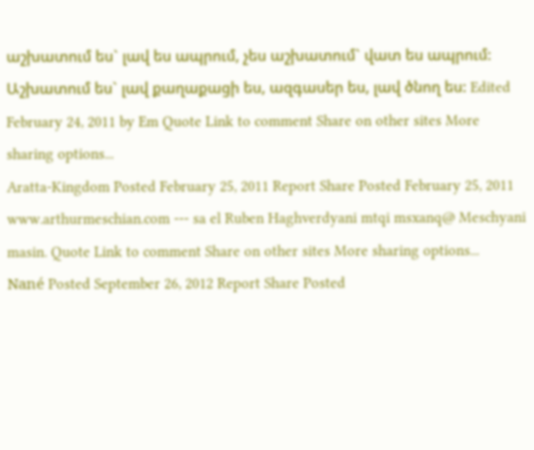աշխատում ես` լավ ես ապրում, չես աշխատում` վատ ես ապրում: Աշխատում ես` լավ քաղաքացի ես, ազգասեր ես, լավ ծնող ես: Edited February 24, 2011 by Em Quote Link to comment Share on other sites More sharing options...
Aratta-Kingdom Posted February 25, 2011 Report Share Posted February 25, 2011 www.arthurmeschian.com --- sa el Ruben Haghverdyani mtqi msxanq@ Meschyani masin. Quote Link to comment Share on other sites More sharing options...
Nané Posted September 26, 2012 Report Share Posted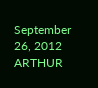September 26, 2012 ARTHUR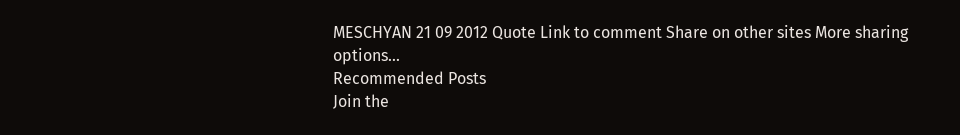MESCHYAN 21 09 2012 Quote Link to comment Share on other sites More sharing options...
Recommended Posts
Join the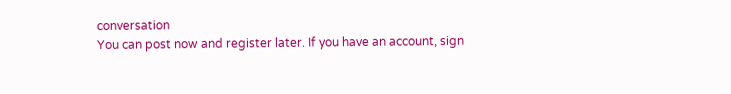conversation
You can post now and register later. If you have an account, sign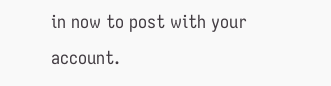in now to post with your account.